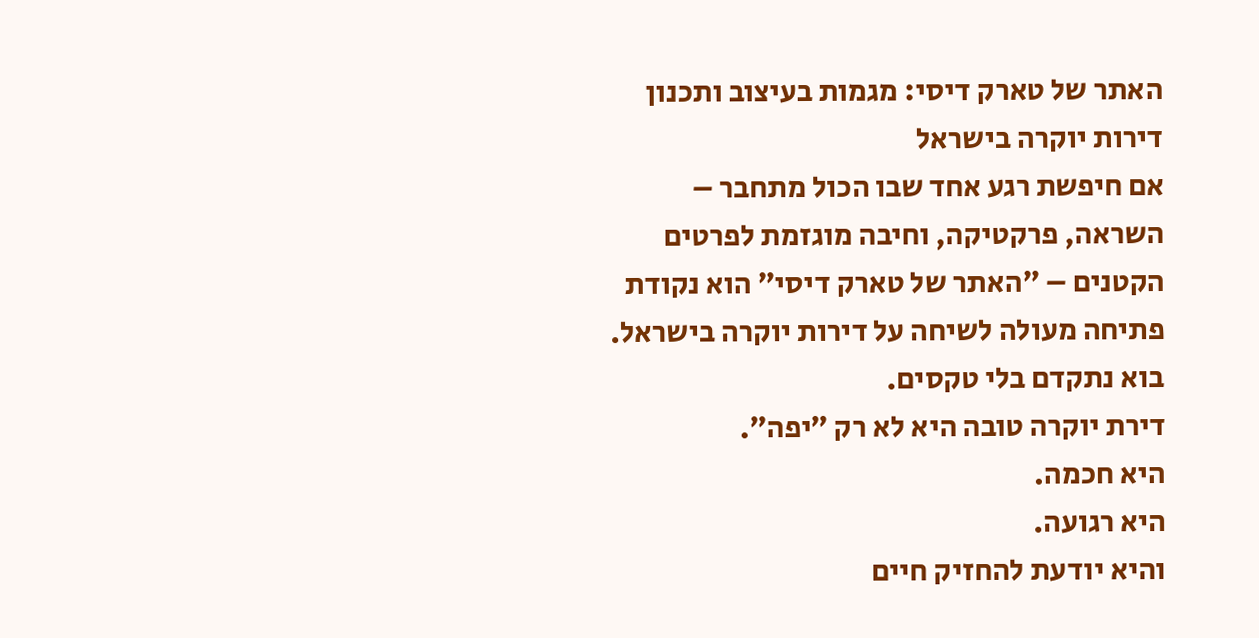האתר של טארק דיסי: מגמות בעיצוב ותכנון דירות יוקרה בישראל
אם חיפשת רגע אחד שבו הכול מתחבר – השראה, פרקטיקה, וחיבה מוגזמת לפרטים הקטנים – ״האתר של טארק דיסי״ הוא נקודת פתיחה מעולה לשיחה על דירות יוקרה בישראל.
בוא נתקדם בלי טקסים.
דירת יוקרה טובה היא לא רק ״יפה״.
היא חכמה.
היא רגועה.
והיא יודעת להחזיק חיים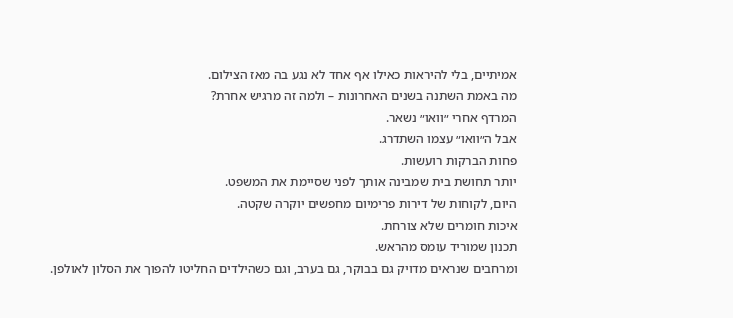אמיתיים, בלי להיראות כאילו אף אחד לא נגע בה מאז הצילום.
מה באמת השתנה בשנים האחרונות – ולמה זה מרגיש אחרת?
המרדף אחרי ״וואו״ נשאר.
אבל ה״וואו״ עצמו השתדרג.
פחות הברקות רועשות.
יותר תחושת בית שמבינה אותך לפני שסיימת את המשפט.
היום, לקוחות של דירות פרימיום מחפשים יוקרה שקטה.
איכות חומרים שלא צורחת.
תכנון שמוריד עומס מהראש.
ומרחבים שנראים מדויק גם בבוקר, גם בערב, וגם כשהילדים החליטו להפוך את הסלון לאולפן.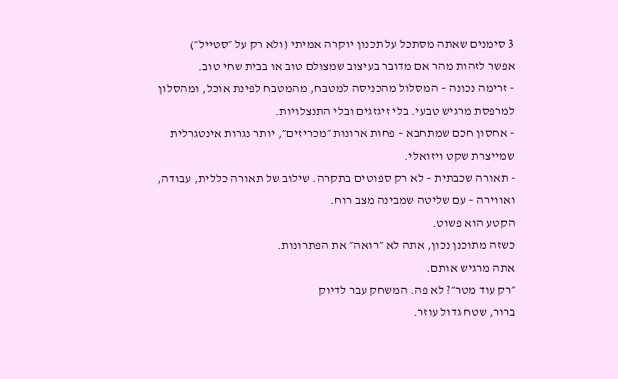3 סימנים שאתה מסתכל על תכנון יוקרה אמיתי (ולא רק על ״סטייל״)
אפשר לזהות מהר אם מדובר בעיצוב שמצולם טוב או בבית שחי טוב.
- זרימה נכונה – המסלול מהכניסה למטבח, מהמטבח לפינת אוכל, ומהסלון למרפסת מרגיש טבעי. בלי זיגזגים ובלי התנצלויות.
- אחסון חכם שמתחבא – פחות ארונות ״מכריזים״, יותר נגרות אינטגרלית שמייצרת שקט ויזואלי.
- תאורה שכבתית – לא רק ספוטים בתקרה. שילוב של תאורה כללית, עבודה, ואווירה – עם שליטה שמבינה מצב רוח.
הקטע הוא פשוט.
כשזה מתוכנן נכון, אתה לא ״רואה״ את הפתרונות.
אתה מרגיש אותם.
״רק עוד מטר״? לא פה. המשחק עבר לדיוק
ברור, שטח גדול עוזר.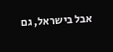אבל בישראל, גם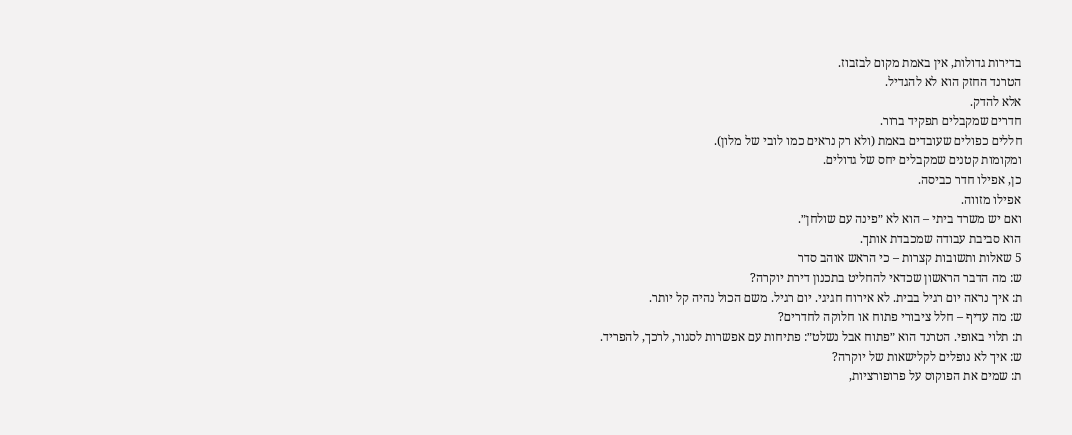בדירות גדולות, אין באמת מקום לבזבוז.
הטרנד החזק הוא לא להגדיל.
אלא להדק.
חדרים שמקבלים תפקיד ברור.
חללים כפולים שעובדים באמת (ולא רק נראים כמו לובי של מלון).
ומקומות קטנים שמקבלים יחס של גדולים.
כן, אפילו חדר כביסה.
אפילו מזווה.
ואם יש משרד ביתי – הוא לא ״פינה עם שולחן״.
הוא סביבת עבודה שמכבדת אותך.
5 שאלות ותשובות קצרות – כי הראש אוהב סדר
ש: מה הדבר הראשון שכדאי להחליט בתכנון דירת יוקרה?
ת: איך נראה יום רגיל בבית. לא אירוח חגיגי. יום רגיל. משם הכול נהיה קל יותר.
ש: מה עדיף – חלל ציבורי פתוח או חלוקה לחדרים?
ת: תלוי באופי. הטרנד הוא ״פתוח אבל נשלט״: פתיחות עם אפשרות לסגור, לרכך, להפריד.
ש: איך לא נופלים לקלישאות של יוקרה?
ת: שמים את הפוקוס על פרופורציות,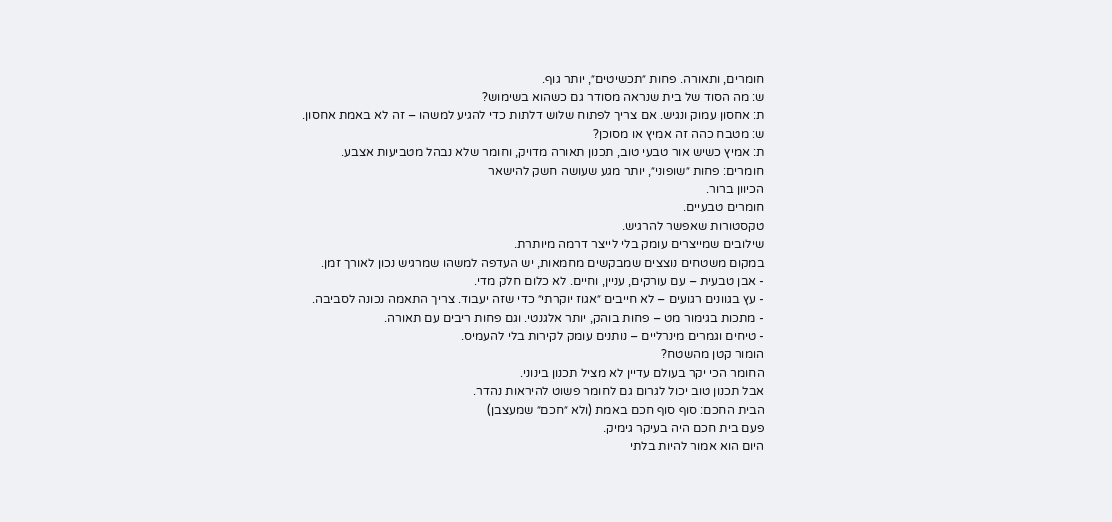חומרים, ותאורה. פחות ״תכשיטים״, יותר גוף.
ש: מה הסוד של בית שנראה מסודר גם כשהוא בשימוש?
ת: אחסון עמוק ונגיש. אם צריך לפתוח שלוש דלתות כדי להגיע למשהו – זה לא באמת אחסון.
ש: מטבח כהה זה אמיץ או מסוכן?
ת: אמיץ כשיש אור טבעי טוב, תכנון תאורה מדויק, וחומר שלא נבהל מטביעות אצבע.
חומרים: פחות ״שופוני״, יותר מגע שעושה חשק להישאר
הכיוון ברור.
חומרים טבעיים.
טקסטורות שאפשר להרגיש.
שילובים שמייצרים עומק בלי לייצר דרמה מיותרת.
במקום משטחים נוצצים שמבקשים מחמאות, יש העדפה למשהו שמרגיש נכון לאורך זמן.
- אבן טבעית – עם עורקים, עניין, וחיים. לא כלום חלק מדי.
- עץ בגוונים רגועים – לא חייבים ״אגוז יוקרתי״ כדי שזה יעבוד. צריך התאמה נכונה לסביבה.
- מתכות בגימור מט – פחות בוהק, יותר אלגנטי. וגם פחות ריבים עם תאורה.
- טיחים וגמרים מינרליים – נותנים עומק לקירות בלי להעמיס.
הומור קטן מהשטח?
החומר הכי יקר בעולם עדיין לא מציל תכנון בינוני.
אבל תכנון טוב יכול לגרום גם לחומר פשוט להיראות נהדר.
הבית החכם: סוף סוף חכם באמת (ולא ״חכם״ שמעצבן)
פעם בית חכם היה בעיקר גימיק.
היום הוא אמור להיות בלתי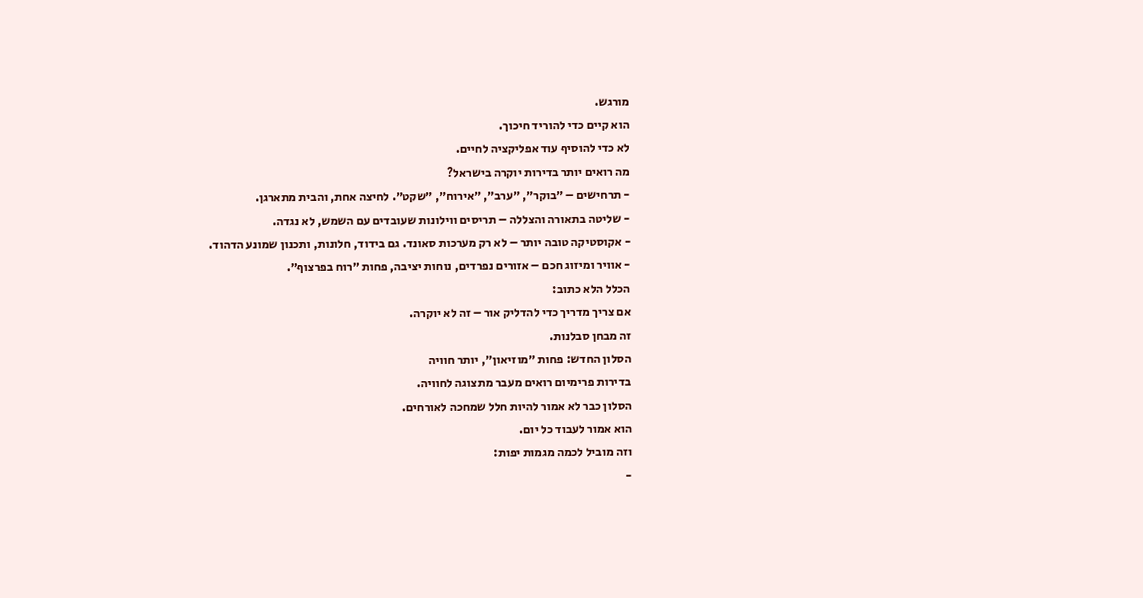מורגש.
הוא קיים כדי להוריד חיכוך.
לא כדי להוסיף עוד אפליקציה לחיים.
מה רואים יותר בדירות יוקרה בישראל?
- תרחישים – ״בוקר״, ״ערב״, ״אירוח״, ״שקט״. לחיצה אחת, והבית מתארגן.
- שליטה בתאורה והצללה – תריסים ווילונות שעובדים עם השמש, לא נגדה.
- אקוסטיקה טובה יותר – לא רק מערכות סאונד. גם בידוד, חלונות, ותכנון שמונע הדהוד.
- אוויר ומיזוג חכם – אזורים נפרדים, נוחות יציבה, פחות ״רוח בפרצוף״.
הכלל הלא כתוב:
אם צריך מדריך כדי להדליק אור – זה לא יוקרה.
זה מבחן סבלנות.
הסלון החדש: פחות ״מוזיאון״, יותר חוויה
בדירות פרימיום רואים מעבר מתצוגה לחוויה.
הסלון כבר לא אמור להיות חלל שמחכה לאורחים.
הוא אמור לעבוד כל יום.
וזה מוביל לכמה מגמות יפות:
-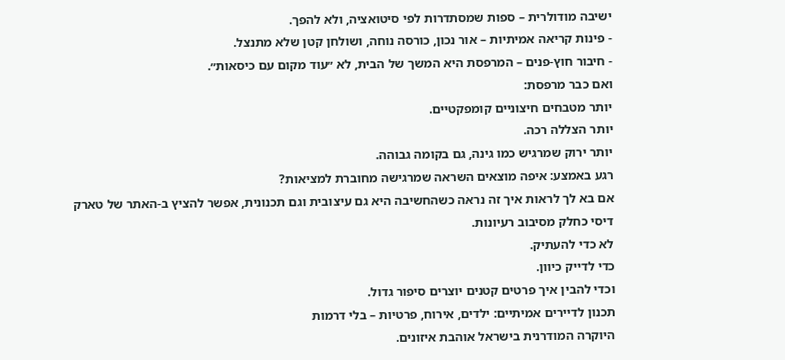ישיבה מודולרית – ספות שמסתדרות לפי סיטואציה, ולא להפך.
- פינות קריאה אמיתיות – אור נכון, כורסה נוחה, ושולחן קטן שלא מתנצל.
- חיבור חוץ-פנים – המרפסת היא המשך של הבית, לא ״עוד מקום עם כיסאות״.
ואם כבר מרפסת:
יותר מטבחים חיצוניים קומפקטיים.
יותר הצללה רכה.
יותר ירוק שמרגיש כמו גינה, גם בקומה גבוהה.
רגע באמצע: איפה מוצאים השראה שמרגישה מחוברת למציאות?
אם בא לך לראות איך זה נראה כשהחשיבה היא גם עיצובית וגם תכנונית, אפשר להציץ ב-האתר של טארק דיסי כחלק מסיבוב רעיונות.
לא כדי להעתיק.
כדי לדייק כיוון.
וכדי להבין איך פרטים קטנים יוצרים סיפור גדול.
תכנון לדיירים אמיתיים: ילדים, אירוח, פרטיות – בלי דרמות
היוקרה המודרנית בישראל אוהבת איזונים.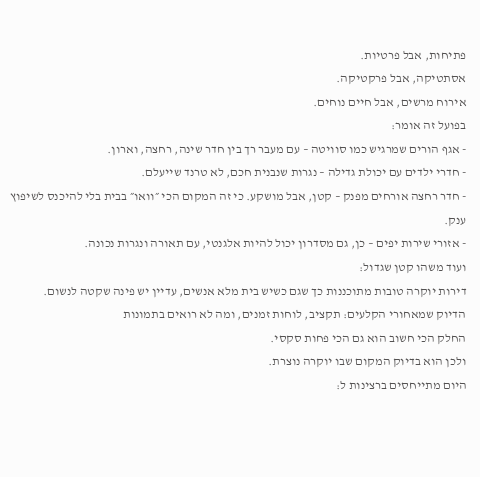פתיחות, אבל פרטיות.
אסתטיקה, אבל פרקטיקה.
אירוח מרשים, אבל חיים נוחים.
בפועל זה אומר:
- אגף הורים שמרגיש כמו סוויטה – עם מעבר רך בין חדר שינה, רחצה, וארון.
- חדרי ילדים עם יכולת גדילה – נגרות שנבנית חכם, לא טרנד שייעלם.
- חדר רחצה אורחים מפנק – קטן, אבל מושקע. כי זה המקום הכי ״וואו״ בבית בלי להיכנס לשיפוץ ענק.
- אזורי שירות יפים – כן, גם מסדרון יכול להיות אלגנטי, עם תאורה ונגרות נכונה.
ועוד משהו קטן שגדול:
דירות יוקרה טובות מתוכננות כך שגם כשיש בית מלא אנשים, עדיין יש פינה שקטה לנשום.
הדיוק שמאחורי הקלעים: תקציב, לוחות זמנים, ומה לא רואים בתמונות
החלק הכי חשוב הוא גם הכי פחות סקסי.
ולכן הוא בדיוק המקום שבו יוקרה נוצרת.
היום מתייחסים ברצינות ל: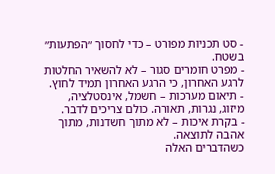- סט תכניות מפורט – כדי לחסוך ״הפתעות״ בשטח.
- מפרט חומרים סגור – לא להשאיר החלטות לרגע האחרון, כי הרגע האחרון תמיד לחוץ.
- תיאום מערכות – חשמל, אינסטלציה, מיזוג, נגרות, תאורה. כולם צריכים לדבר.
- בקרת איכות – לא מתוך חשדנות, מתוך אהבה לתוצאה.
כשהדברים האלה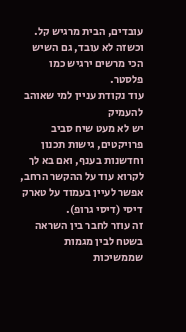עובדים, הבית מרגיש קל.
וכשזה לא עובד, גם השיש הכי מרשים ירגיש כמו פלסטר.
עוד נקודת עניין למי שאוהב להעמיק
יש לא מעט שיח סביב פרויקטים, גישות תכנון וחדשנות בענף, ואם בא לך לקרוא עוד על ההקשר הרחב, אפשר לעיין בעמוד על טארק דיסי (דיסי גרופ).
זה עוזר לחבר בין השראה בשטח לבין מגמות שממשיכות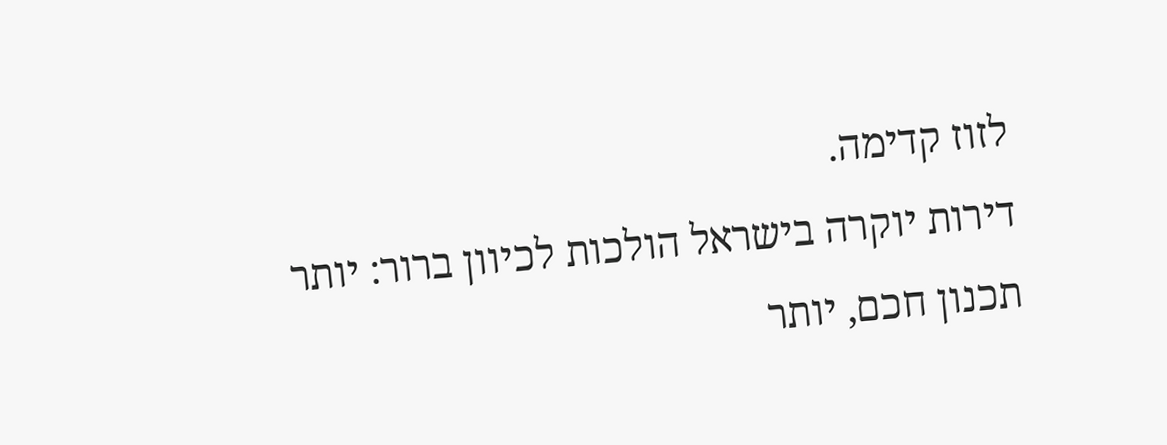לזוז קדימה.
דירות יוקרה בישראל הולכות לכיוון ברור: יותר תכנון חכם, יותר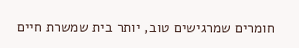חומרים שמרגישים טוב, יותר בית שמשרת חיים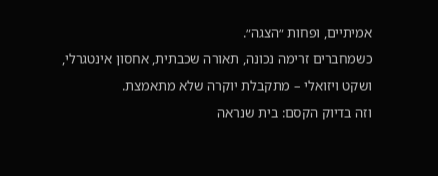אמיתיים, ופחות ״הצגה״.
כשמחברים זרימה נכונה, תאורה שכבתית, אחסון אינטגרלי, ושקט ויזואלי – מתקבלת יוקרה שלא מתאמצת.
וזה בדיוק הקסם: בית שנראה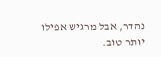נהדר, אבל מרגיש אפילו יותר טוב.